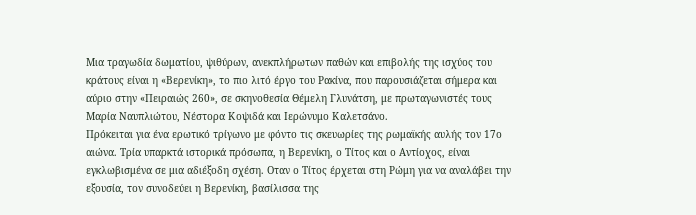Μια τραγωδία δωματίου, ψιθύρων, ανεκπλήρωτων παθών και επιβολής της ισχύος του κράτους είναι η «Βερενίκη», το πιο λιτό έργο του Ρακίνα, που παρουσιάζεται σήμερα και αύριο στην «Πειραιώς 260», σε σκηνοθεσία Θέμελη Γλυνάτση, με πρωταγωνιστές τους Μαρία Ναυπλιώτου, Νέστορα Κοψιδά και Ιερώνυμο Καλετσάνο.
Πρόκειται για ένα ερωτικό τρίγωνο με φόντο τις σκευωρίες της ρωμαϊκής αυλής τον 17ο αιώνα. Τρία υπαρκτά ιστορικά πρόσωπα, η Βερενίκη, ο Τίτος και ο Αντίοχος, είναι εγκλωβισμένα σε μια αδιέξοδη σχέση. Οταν ο Τίτος έρχεται στη Ρώμη για να αναλάβει την εξουσία, τον συνοδεύει η Βερενίκη, βασίλισσα της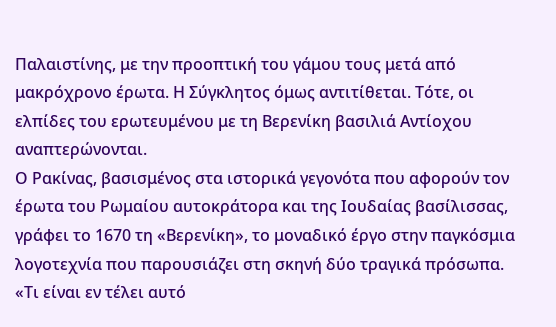Παλαιστίνης, με την προοπτική του γάμου τους μετά από μακρόχρονο έρωτα. Η Σύγκλητος όμως αντιτίθεται. Τότε, οι ελπίδες του ερωτευμένου με τη Βερενίκη βασιλιά Αντίοχου αναπτερώνονται.
Ο Ρακίνας, βασισμένος στα ιστορικά γεγονότα που αφορούν τον έρωτα του Ρωμαίου αυτοκράτορα και της Ιουδαίας βασίλισσας, γράφει το 1670 τη «Βερενίκη», το μοναδικό έργο στην παγκόσμια λογοτεχνία που παρουσιάζει στη σκηνή δύο τραγικά πρόσωπα.
«Τι είναι εν τέλει αυτό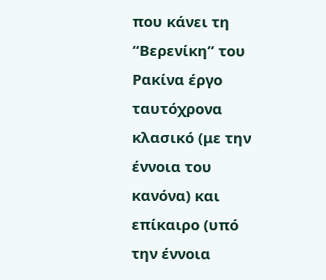που κάνει τη “Βερενίκη” του Ρακίνα έργο ταυτόχρονα κλασικό (με την έννοια του κανόνα) και επίκαιρο (υπό την έννοια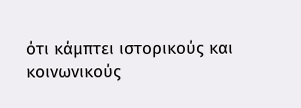ότι κάμπτει ιστορικούς και κοινωνικούς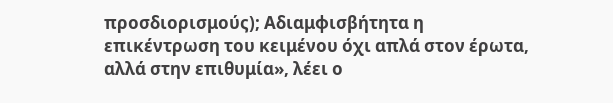προσδιορισμούς); Αδιαμφισβήτητα η επικέντρωση του κειμένου όχι απλά στον έρωτα, αλλά στην επιθυμία», λέει ο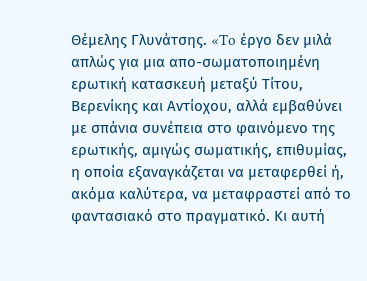Θέμελης Γλυνάτσης. «To έργο δεν μιλά απλώς για μια απο-σωματοποιημένη ερωτική κατασκευή μεταξύ Τίτου, Βερενίκης και Αντίοχου, αλλά εμβαθύνει με σπάνια συνέπεια στο φαινόμενο της ερωτικής, αμιγώς σωματικής, επιθυμίας, η οποία εξαναγκάζεται να μεταφερθεί ή, ακόμα καλύτερα, να μεταφραστεί από το φαντασιακό στο πραγματικό. Κι αυτή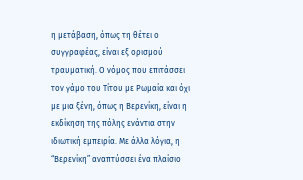η μετάβαση, όπως τη θέτει ο συγγραφέας, είναι εξ ορισμού τραυματική. Ο νόμος που επιτάσσει τον γάμο του Τίτου με Ρωμαία και όχι με μια ξένη, όπως η Βερενίκη, είναι η εκδίκηση της πόλης ενάντια στην ιδιωτική εμπειρία. Με άλλα λόγια, η “Βερενίκη” αναπτύσσει ένα πλαίσιο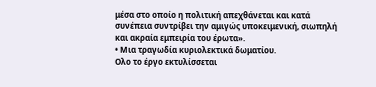μέσα στο οποίο η πολιτική απεχθάνεται και κατά συνέπεια συντρίβει την αμιγώς υποκειμενική, σιωπηλή και ακραία εμπειρία του έρωτα».
• Μια τραγωδία κυριολεκτικά δωματίου.
Ολο το έργο εκτυλίσσεται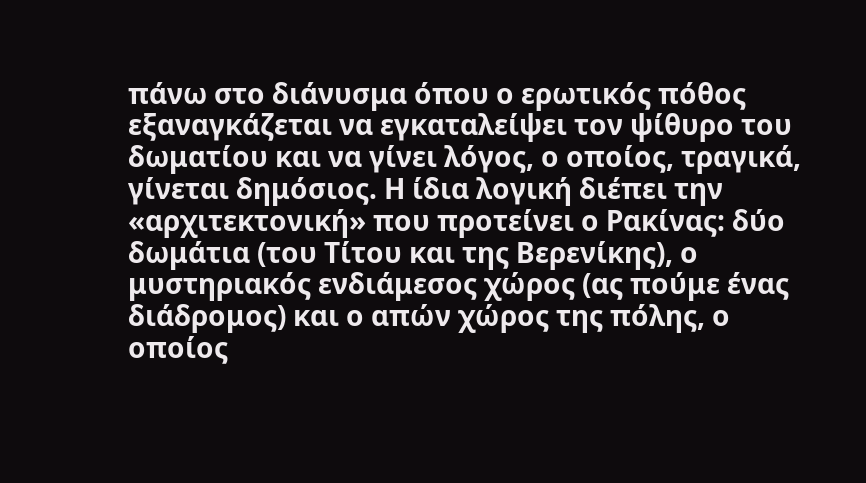πάνω στο διάνυσμα όπου ο ερωτικός πόθος εξαναγκάζεται να εγκαταλείψει τον ψίθυρο του δωματίου και να γίνει λόγος, ο οποίος, τραγικά, γίνεται δημόσιος. Η ίδια λογική διέπει την «αρχιτεκτονική» που προτείνει ο Ρακίνας: δύο δωμάτια (του Τίτου και της Βερενίκης), ο μυστηριακός ενδιάμεσος χώρος (ας πούμε ένας διάδρομος) και ο απών χώρος της πόλης, ο οποίος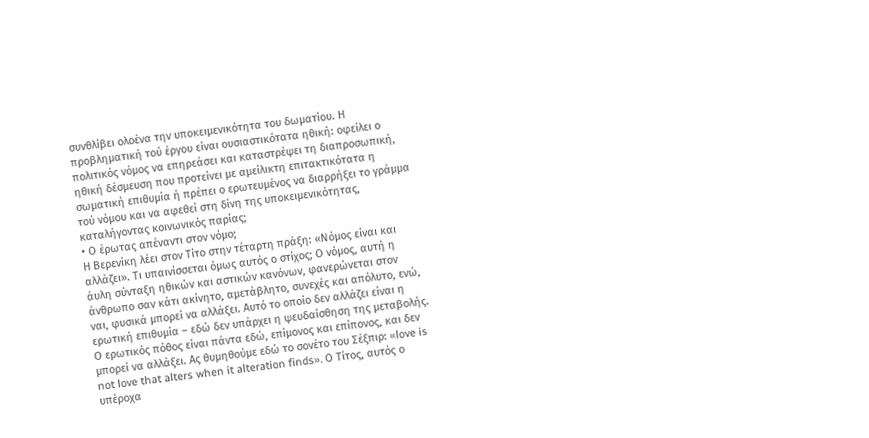συνθλίβει ολοένα την υποκειμενικότητα του δωματίου. Η προβληματική τού έργου είναι ουσιαστικότατα ηθική: οφείλει ο πολιτικός νόμος να επηρεάσει και καταστρέψει τη διαπροσωπική, ηθική δέσμευση που προτείνει με αμείλικτη επιτακτικότατα η σωματική επιθυμία ή πρέπει ο ερωτευμένος να διαρρήξει το γράμμα τού νόμου και να αφεθεί στη δίνη της υποκειμενικότητας, καταλήγοντας κοινωνικός παρίας;
• Ο έρωτας απέναντι στον νόμο;
Η Βερενίκη λέει στον Τίτο στην τέταρτη πράξη: «Νόμος είναι και αλλάζει». Τι υπαινίσσεται όμως αυτός ο στίχος; Ο νόμος, αυτή η άυλη σύνταξη ηθικών και αστικών κανόνων, φανερώνεται στον άνθρωπο σαν κάτι ακίνητο, αμετάβλητο, συνεχές και απόλυτο, ενώ, ναι, φυσικά μπορεί να αλλάξει. Αυτό το οποίο δεν αλλάζει είναι η ερωτική επιθυμία – εδώ δεν υπάρχει η ψευδαίσθηση της μεταβολής. Ο ερωτικός πόθος είναι πάντα εδώ, επίμονος και επίπονος, και δεν μπορεί να αλλάξει. Ας θυμηθούμε εδώ το σονέτο του Σέξπιρ: «love is not love that alters when it alteration finds». Ο Τίτος, αυτός ο υπέροχα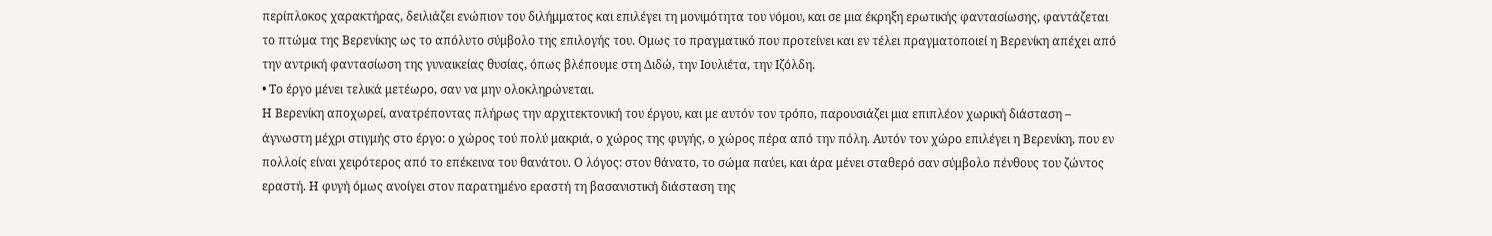περίπλοκος χαρακτήρας, δειλιάζει ενώπιον του διλήμματος και επιλέγει τη μονιμότητα του νόμου, και σε μια έκρηξη ερωτικής φαντασίωσης, φαντάζεται το πτώμα της Βερενίκης ως το απόλυτο σύμβολο της επιλογής του. Ομως το πραγματικό που προτείνει και εν τέλει πραγματοποιεί η Βερενίκη απέχει από την αντρική φαντασίωση της γυναικείας θυσίας, όπως βλέπουμε στη Διδώ, την Ιουλιέτα, την Ιζόλδη.
• Το έργο μένει τελικά μετέωρο, σαν να μην ολοκληρώνεται.
Η Βερενίκη αποχωρεί, ανατρέποντας πλήρως την αρχιτεκτονική του έργου, και με αυτόν τον τρόπο, παρουσιάζει μια επιπλέον χωρική διάσταση – άγνωστη μέχρι στιγμής στο έργο: ο χώρος τού πολύ μακριά, ο χώρος της φυγής, ο χώρος πέρα από την πόλη. Αυτόν τον χώρο επιλέγει η Βερενίκη, που εν πολλοίς είναι χειρότερος από το επέκεινα του θανάτου. Ο λόγος: στον θάνατο, το σώμα παύει, και άρα μένει σταθερό σαν σύμβολο πένθους του ζώντος εραστή. Η φυγή όμως ανοίγει στον παρατημένο εραστή τη βασανιστική διάσταση της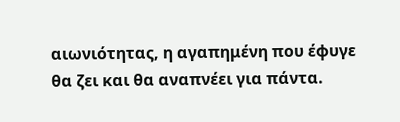αιωνιότητας, η αγαπημένη που έφυγε θα ζει και θα αναπνέει για πάντα.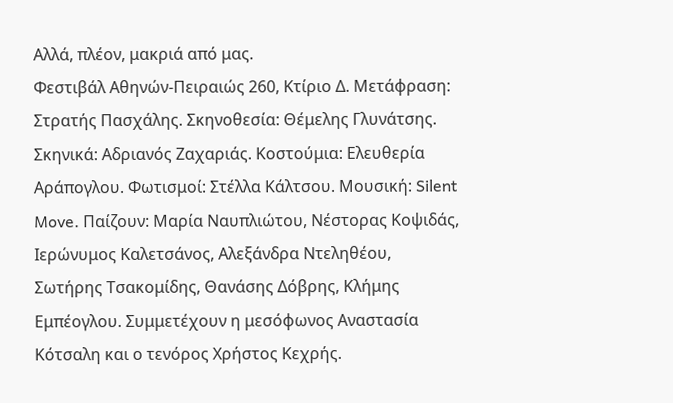Αλλά, πλέον, μακριά από μας.
Φεστιβάλ Αθηνών-Πειραιώς 260, Κτίριο Δ. Μετάφραση: Στρατής Πασχάλης. Σκηνοθεσία: Θέμελης Γλυνάτσης. Σκηνικά: Αδριανός Ζαχαριάς. Κοστούμια: Ελευθερία Αράπογλου. Φωτισμοί: Στέλλα Κάλτσου. Μουσική: Silent Move. Παίζουν: Μαρία Ναυπλιώτου, Νέστορας Κοψιδάς, Ιερώνυμος Καλετσάνος, Αλεξάνδρα Ντεληθέου, Σωτήρης Τσακομίδης, Θανάσης Δόβρης, Κλήμης Εμπέογλου. Συμμετέχουν η μεσόφωνος Αναστασία Κότσαλη και ο τενόρος Χρήστος Κεχρής.